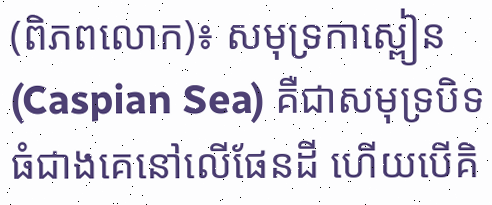(ពិភពលោក)៖ សមុទ្រកាស្ពៀន (Caspian Sea) គឺជាសមុទ្របិទធំជាងគេនៅលើផែនដី ហើយបើគិ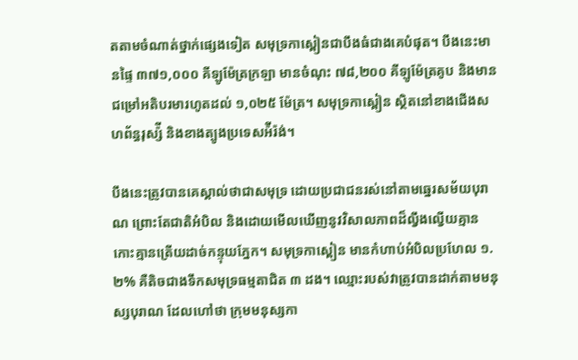តតាមចំណាត់ថ្នាក់ផ្សេងទៀត សមុទ្រកាស្ពៀនជាបឹងធំជាងគេបំផុត។ បឹងនេះមានផ្ទៃ ៣៧១,០០០ គីឡូម៉ែត្រក្រឡា មានចំណុះ ៧៨,២០០ គីឡូម៉ែត្រគូប និងមានជម្រៅអតិបរមារហូតដល់ ១,០២៥ ម៉ែត្រ។ សមុទ្រកាស្ពៀន ស្ថិតនៅខាងជើងសហព័ន្ធរុស្ស៉ី និងខាងត្បូងប្រទេសអ៉ីរ៉ង់។

បឹងនេះត្រូវបានគេស្គាល់ថាជាសមុទ្រ ដោយប្រជាជនរស់នៅតាមឆ្នេរសម័យបុរាណ ព្រោះតែជាតិអំបិល និងដោយមើលឃើញនូវវិសាលភាពដ៏ល្វឹងល្វើយគ្មានកោះគ្មានត្រើយដាច់កន្ទុយភ្នែក។ សមុទ្រកាស្ពៀន មានកំហាប់អំបិលប្រហែល ១.២% គឺតិចជាងទឹកសមុទ្រធម្មតាជិត ៣ ដង។ ឈ្មោះរបស់វាត្រូវបានដាក់តាមមនុស្សបុរាណ ដែលហៅថា ក្រុមមនុស្សកា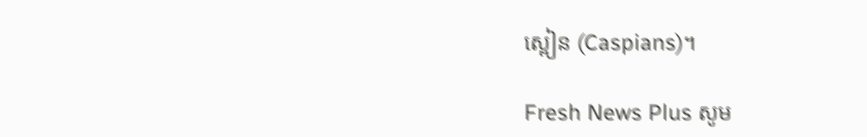ស្ពៀន (Caspians)។

Fresh News Plus សូម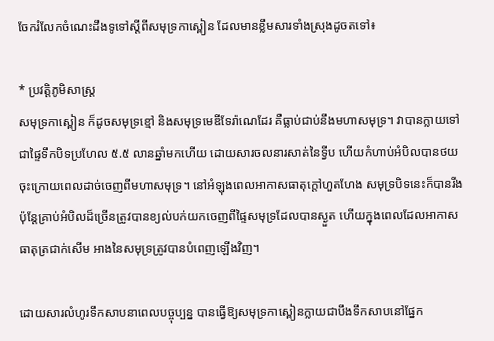ចែករំលែកចំណេះដឹងទូទៅស្តីពីសមុទ្រកាស្ពៀន ដែលមានខ្លឹមសារទាំងស្រុងដូចតទៅ៖

* ប្រវត្តិភូមិសាស្ត្រ
សមុទ្រកាស្ពៀន ក៏ដូចសមុទ្រខ្មៅ និងសមុទ្រមេឌីទែរ៉ាណេដែរ គឺធ្លាប់ជាប់នឹងមហាសមុទ្រ។ វាបានក្លាយទៅជាផ្ទៃទឹកបិទប្រហែល ៥.៥ លានឆ្នាំមកហើយ ដោយសារចលនារសាត់នៃទ្វីប ហើយកំហាប់អំបិលបានថយចុះក្រោយពេលដាច់ចេញពីមហាសមុទ្រ។ នៅអំឡុងពេលអាកាសធាតុក្ដៅហួតហែង សមុទ្របិទនេះក៏បានរីងប៉ុន្តែគ្រាប់អំបិលដ៏ច្រើនត្រូវបានខ្យល់បក់យកចេញពីផ្ទៃសមុទ្រដែលបានស្ងួត ហើយក្នុងពេលដែលអាកាសធាតុត្រជាក់សើម អាងនៃសមុទ្រត្រូវបានបំពេញឡើងវិញ។

ដោយសារលំហូរទឹកសាបនាពេលបច្ចុប្បន្ន បានធ្វើឱ្យសមុទ្រកាស្ពៀនក្លាយជាបឹងទឹកសាបនៅផ្នែក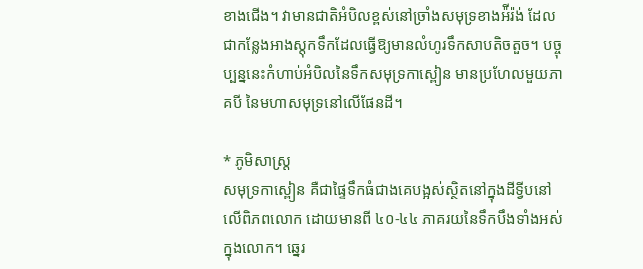ខាងជើង។ វាមានជាតិអំបិលខ្ពស់នៅច្រាំងសមុទ្រខាងអ៉ីរ៉ង់ ដែលជាកន្លែងអាងស្តុកទឹកដែលធ្វើឱ្យមានលំហូរទឹកសាបតិចតួច។ បច្ចុប្បន្ននេះកំហាប់អំបិលនៃទឹកសមុទ្រកាស្ពៀន មានប្រហែលមួយភាគបី នៃមហាសមុទ្រនៅលើផែនដី។

* ភូមិសាស្ត្រ
សមុទ្រកាស្ពៀន គឺជាផ្ទៃទឹកធំជាងគេបង្អស់ស្ថិតនៅក្នុងដីទ្វីបនៅលើពិភពលោក ដោយមានពី ៤០-៤៤ ភាគរយនៃទឹកបឹងទាំងអស់ក្នុងលោក។ ឆ្នេរ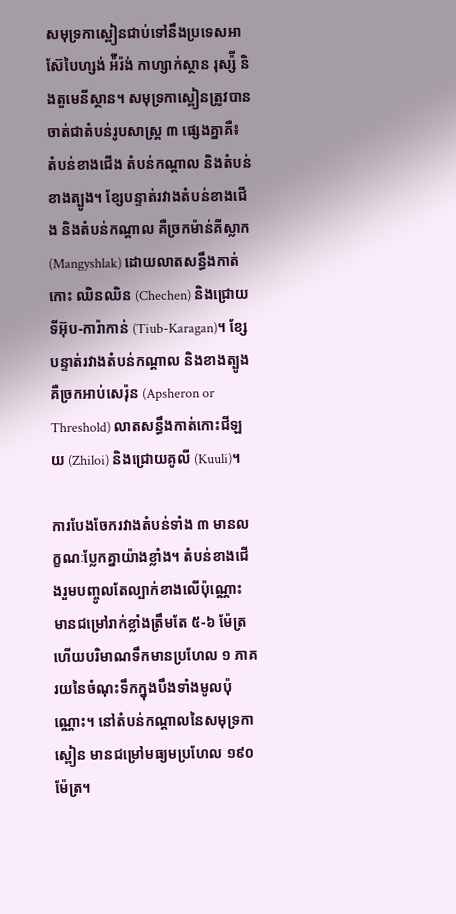សមុទ្រកាស្ពៀនជាប់ទៅនឹងប្រទេសអាស៊ែបៃហ្សង់ អ៉ីរ៉ង់ កាហ្សាក់ស្ថាន រុស្ស៉ី និងតួមេនីស្ថាន។ សមុទ្រកាស្ពៀនត្រូវបានចាត់ជាតំបន់រូបសាស្ត្រ ៣ ផ្សេងគ្នាគឺ៖ តំបន់ខាងជើង តំបន់កណ្ដាល និងតំបន់ខាងត្បូង។ ខ្សែបន្ទាត់រវាងតំបន់ខាងជើង និងតំបន់កណ្ដាល គឺច្រកម៉ាន់គីស្លាក (Mangyshlak) ដោយលាតសន្ធឹងកាត់កោះ ឈិនឈិន (Chechen) និងជ្រោយទីអ៊ុប-ការ៉ាកាន់ (Tiub-Karagan)។ ខ្សែបន្ទាត់រវាងតំបន់កណ្ដាល និងខាងត្បូងគឺច្រកអាប់សេរ៉ុន (Apsheron or Threshold) លាតសន្ធឹងកាត់កោះជីឡយ (Zhiloi) និងជ្រោយគូលី (Kuuli)។

ការបែងចែករវាងតំបន់ទាំង ៣ មានលក្ខណៈប្លែកគ្នាយ៉ាងខ្លាំង។ តំបន់ខាងជើងរួមបញ្ចូលតែល្បាក់ខាងលើប៉ុណ្ណោះ មានជម្រៅរាក់ខ្លាំងត្រឹមតែ ៥-៦ ម៉ែត្រ ហើយបរិមាណទឹកមានប្រហែល ១ ភាគរយនៃចំណុះទឹកក្នុងបឹងទាំងមូលប៉ុណ្ណោះ។ នៅតំបន់កណ្ដាលនៃសមុទ្រកាស្ពៀន មានជម្រៅមធ្យមប្រហែល ១៩០ ម៉ែត្រ។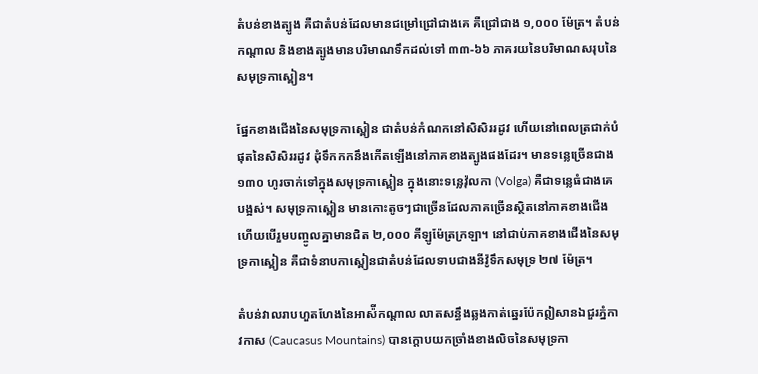តំបន់ខាងត្បូង គឺជាតំបន់ដែលមានជម្រៅជ្រៅជាងគេ គឺជ្រៅជាង ១,០០០ ម៉ែត្រ។ តំបន់កណ្ដាល និងខាងត្បូងមានបរិមាណទឹកដល់ទៅ ៣៣-៦៦ ភាគរយនៃបរិមាណសរុបនៃសមុទ្រកាស្ពៀន។

ផ្នែកខាងជើងនៃសមុទ្រកាស្ពៀន ជាតំបន់កំណកនៅសិសិររដូវ ហើយនៅពេលត្រជាក់បំផុតនៃសិសិររដូវ ដុំទឹកកកនឹងកើតឡើងនៅភាគខាងត្បូងផងដែរ។ មានទន្លេច្រើនជាង ១៣០ ហូរចាក់ទៅក្នុងសមុទ្រកាស្ពៀន ក្នុងនោះទន្លេវ៉ុលកា (Volga) គឺជាទន្លេធំជាងគេបង្អស់។ សមុទ្រកាស្ពៀន មានកោះតូចៗជាច្រើនដែលភាគច្រើនស្ថិតនៅភាគខាងជើង ហើយបើរួមបញ្ចូលគ្នាមានជិត ២,០០០ គីឡូម៉ែត្រក្រឡា។ នៅជាប់ភាគខាងជើងនៃសមុទ្រកាស្ពៀន គឺជាទំនាបកាស្ពៀនជាតំបន់ដែលទាបជាងនីវ៉ូទឹកសមុទ្រ ២៧ ម៉ែត្រ។

តំបន់វាលរាបហួតហែងនៃអាស៉ីកណ្ដាល លាតសន្ធឹងឆ្លងកាត់ឆ្នេរប៉ែកឦសានឯជួរភ្នំកាវកាស (Caucasus Mountains) បានក្ដោបយកច្រាំងខាងលិចនៃសមុទ្រកា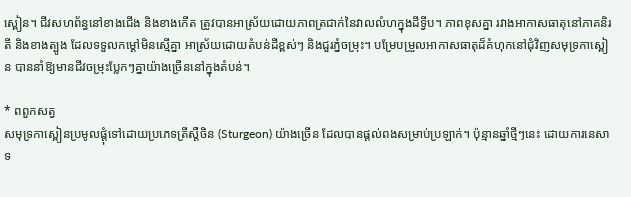ស្ពៀន។ ជីវសហព័ន្ធនៅខាងជើង និងខាងកើត ត្រូវបានអាស្រ័យដោយភាពត្រជាក់នៃវាលលំហក្នុងដីទ្វីប។ ភាពខុសគ្នា រវាងអាកាសធាតុនៅភាគនិរតី និងខាងត្បូង ដែលទទួលកម្ដៅមិនស្មើគ្នា អាស្រ័យដោយតំបន់ដីខ្ពស់ៗ និងជួរភ្នំចម្រុះ។ បម្រែបម្រួលអាកាសធាតុដ៏គំហុកនៅជុំវិញសមុទ្រកាស្ពៀន បាននាំឱ្យមានជីវចម្រុះប្លែកៗគ្នាយ៉ាងច្រើននៅក្នុងតំបន់។

* ពពួកសត្វ
សមុទ្រកាស្ពៀនប្រមូលផ្ដុំទៅដោយប្រភេទត្រីស្តឺចិន (Sturgeon) យ៉ាងច្រើន ដែលបានផ្ដល់ពងសម្រាប់ប្រឡាក់។ ប៉ុន្មានឆ្នាំថ្មីៗនេះ ដោយការនេសាទ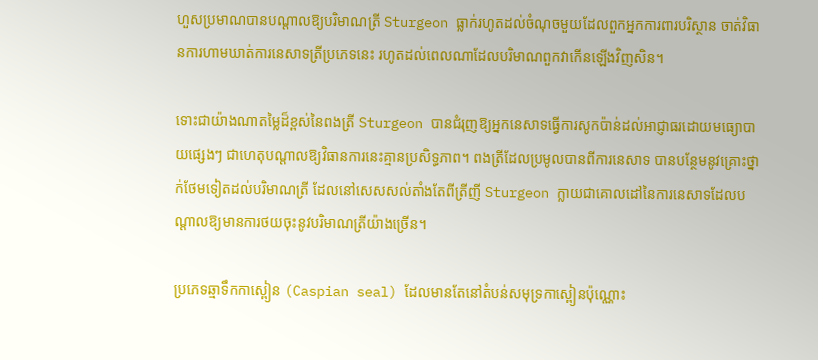ហួសប្រមាណបានបណ្ដាលឱ្យបរិមាណត្រី Sturgeon ធ្លាក់រហូតដល់ចំណុចមួយដែលពួកអ្នកការពារបរិស្ថាន ចាត់វិធានការហាមឃាត់ការនេសាទត្រីប្រភេទនេះ រហូតដល់ពេលណាដែលបរិមាណពួកវាកើនឡើងវិញសិន។

ទោះជាយ៉ាងណាតម្លៃដ៏ខ្ពស់នៃពងត្រី Sturgeon បានជំរុញឱ្យអ្នកនេសាទធ្វើការសូកប៉ាន់ដល់អាជ្ញាធរដោយមធ្យោបាយផ្សេងៗ ជាហេតុបណ្ដាលឱ្យវិធានការនេះគ្មានប្រសិទ្ធភាព។ ពងត្រីដែលប្រមូលបានពីការនេសាទ បានបន្ថែមនូវគ្រោះថ្នាក់ថែមទៀតដល់បរិមាណត្រី ដែលនៅសេសសល់តាំងតែពីត្រីញី Sturgeon ក្លាយជាគោលដៅនៃការនេសាទដែលបណ្ដាលឱ្យមានការថយចុះនូវបរិមាណត្រីយ៉ាងច្រើន។

ប្រភេទឆ្មាទឹកកាស្ពៀន (Caspian seal) ដែលមានតែនៅតំបន់សមុទ្រកាស្ពៀនប៉ុណ្ណោះ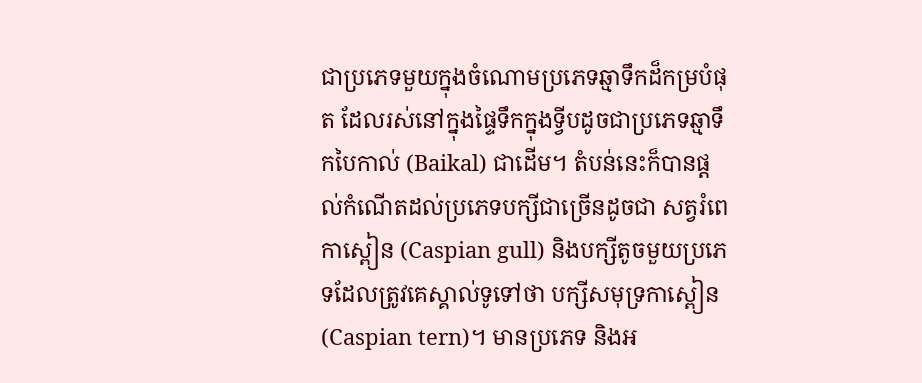ជាប្រភេទមួយក្នុងចំណោមប្រភេទឆ្មាទឹកដ៏កម្របំផុត ដែលរស់នៅក្នុងផ្ទៃទឹកក្នុងទ្វីបដូចជាប្រភេទឆ្មាទឹកបៃកាល់ (Baikal) ជាដើម។ តំបន់នេះក៏បានផ្ដល់កំណើតដល់ប្រភេទបក្សីជាច្រើនដូចជា សត្វរំពេកាស្ពៀន (Caspian gull) និងបក្សីតូចមួយប្រភេទដែលត្រូវគេស្គាល់ទូទៅថា បក្សីសមុទ្រកាស្ពៀន (Caspian tern)។ មានប្រភេទ និងអ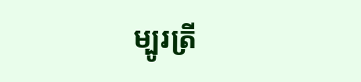ម្បូរត្រី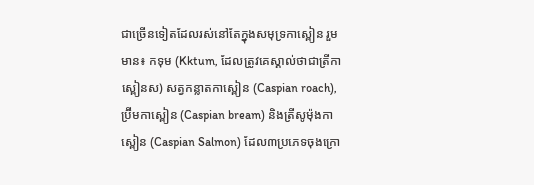ជាច្រើនទៀតដែលរស់នៅតែក្នុងសមុទ្រកាស្ពៀន រួមមាន៖ កទុម (Kktum, ដែលត្រូវគេស្គាល់ថាជាត្រីកាស្ពៀនស) សត្វកន្លាតកាស្ពៀន (Caspian roach), ប្រ៊ីមកាស្ពៀន (Caspian bream) និងត្រីសូម៉ុងកាស្ពៀន (Caspian Salmon) ដែល៣ប្រភេទចុងក្រោ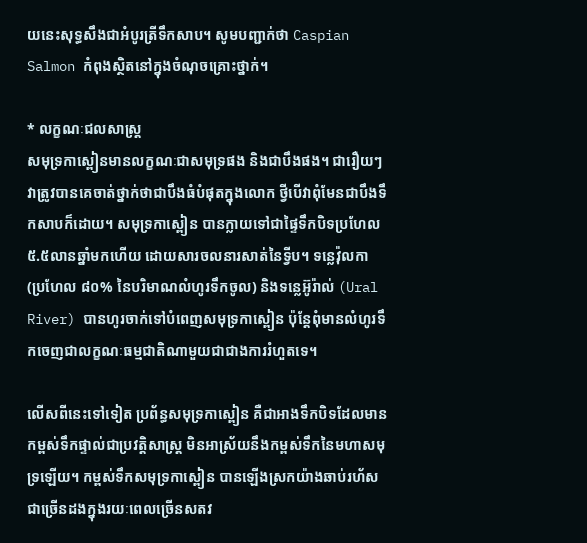យនេះសុទ្ធសឹងជាអំបូរត្រីទឹកសាប។ សូមបញ្ជាក់ថា Caspian Salmon កំពុងស្ថិតនៅក្នុងចំណុចគ្រោះថ្នាក់។

* លក្ខណៈជលសាស្ត្រ
សមុទ្រកាស្ពៀនមានលក្ខណៈជាសមុទ្រផង និងជាបឹងផង។ ជារឿយៗ វាត្រូវបានគេចាត់ថ្នាក់ថាជាបឹងធំបំផុតក្នុងលោក ថ្វីបើវាពុំមែនជាបឹងទឹកសាបក៏ដោយ។ សមុទ្រកាស្ពៀន បានក្លាយទៅជាផ្ទៃទឹកបិទប្រហែល ៥.៥លានឆ្នាំមកហើយ ដោយសារចលនារសាត់នៃទ្វីប។ ទន្លេវ៉ុលកា (ប្រហែល ៨០% នៃបរិមាណលំហូរទឹកចូល) និងទន្លេអ៊ូរ៉ាល់ (Ural River) បានហូរចាក់ទៅបំពេញសមុទ្រកាស្ពៀន ប៉ុន្តែពុំមានលំហូរទឹកចេញជាលក្ខណៈធម្មជាតិណាមួយជាជាងការរំហួតទេ។

លើសពីនេះទៅទៀត ប្រព័ន្ធសមុទ្រកាស្ពៀន គឺជាអាងទឹកបិទដែលមានកម្ពស់ទឹកផ្ទាល់ជាប្រវត្តិសាស្ត្រ មិនអាស្រ័យនឹងកម្ពស់ទឹកនៃមហាសមុទ្រឡើយ។ កម្ពស់ទឹកសមុទ្រកាស្ពៀន បានឡើងស្រកយ៉ាងឆាប់រហ័សជាច្រើនដងក្នុងរយៈពេលច្រើនសតវ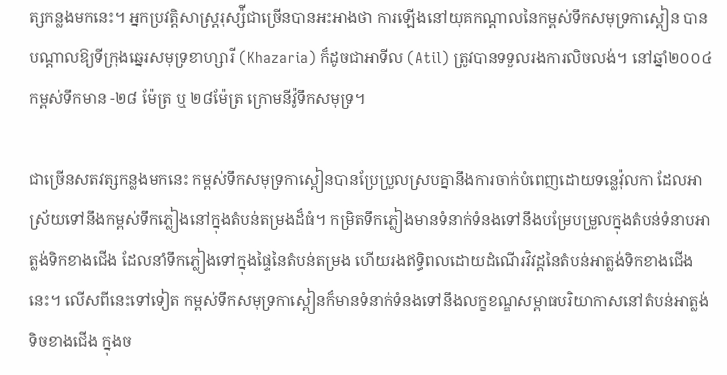ត្សកន្លងមកនេះ។ អ្នកប្រវត្តិសាស្ត្ររុស្ស៉ីជាច្រើនបានអះអាងថា ការឡើងនៅយុគកណ្ដាលនៃកម្ពស់ទឹកសមុទ្រកាស្ពៀន បានបណ្ដាលឱ្យទីក្រុងឆ្នេរសមុទ្រខាហ្សារី (Khazaria) ក៏ដូចជាអាទីល (Atil) ត្រូវបានទទួលរងការលិចលង់។ នៅឆ្នាំ២០០៤ កម្ពស់ទឹកមាន -២៨ ម៉ែត្រ ឬ ២៨ម៉ែត្រ ក្រោមនីវ៉ូទឹកសមុទ្រ។

ជាច្រើនសតវត្សកន្លងមកនេះ កម្ពស់ទឹកសមុទ្រកាស្ពៀនបានប្រែប្រួលស្របគ្នានឹងការចាក់បំពេញដោយទន្លេវ៉ុលកា ដែលអាស្រ័យទៅនឹងកម្ពស់ទឹកភ្លៀងនៅក្នុងតំបន់តម្រងដ៏ធំ។ កម្រិតទឹកភ្លៀងមានទំនាក់ទំនងទៅនឹងបម្រែបម្រួលក្នុងតំបន់ទំនាបអាត្លង់ទិកខាងជើង ដែលនាំទឹកភ្លៀងទៅក្នុងផ្ទៃនៃតំបន់តម្រង ហើយរងឥទ្ធិពលដោយដំណើរវិវដ្ដនៃតំបន់អាត្លង់ទិកខាងជើងនេះ។ លើសពីនេះទៅទៀត កម្ពស់ទឹកសមុទ្រកាស្ពៀនក៏មានទំនាក់ទំនងទៅនឹងលក្ខខណ្ឌសម្ពាធបរិយាកាសនៅតំបន់អាត្លង់ទិចខាងជើង ក្នុងច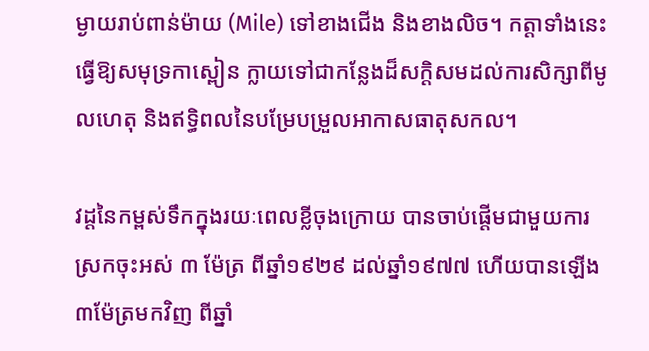ម្ងាយរាប់ពាន់ម៉ាយ (Mile) ទៅខាងជើង និងខាងលិច។ កត្តាទាំងនេះធ្វើឱ្យសមុទ្រកាស្ពៀន ក្លាយទៅជាកន្លែងដ៏សក្ដិសមដល់ការសិក្សាពីមូលហេតុ និងឥទ្ធិពលនៃបម្រែបម្រួលអាកាសធាតុសកល។

វដ្ដនៃកម្ពស់ទឹកក្នុងរយៈពេលខ្លីចុងក្រោយ បានចាប់ផ្ដើមជាមួយការស្រកចុះអស់ ៣ ម៉ែត្រ ពីឆ្នាំ១៩២៩ ដល់ឆ្នាំ១៩៧៧ ហើយបានឡើង ៣ម៉ែត្រមកវិញ ពីឆ្នាំ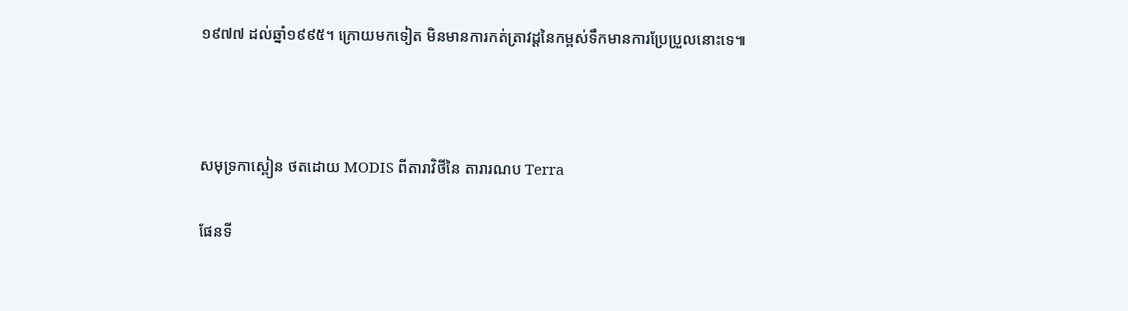១៩៧៧ ដល់ឆ្នាំ១៩៩៥។ ក្រោយមកទៀត មិនមានការកត់ត្រាវដ្តនៃកម្ពស់ទឹកមានការប្រែប្រួលនោះទេ៕



សមុទ្រកាស្ពៀន ថតដោយ MODIS ពីតារាវិថីនៃ តារារណប Terra

ផែនទី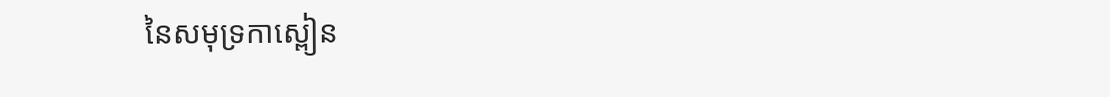នៃសមុទ្រកាស្ពៀន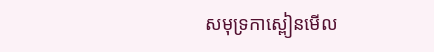សមុទ្រកាស្ពៀនមើល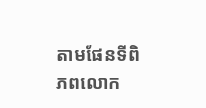តាមផែនទីពិភពលោក